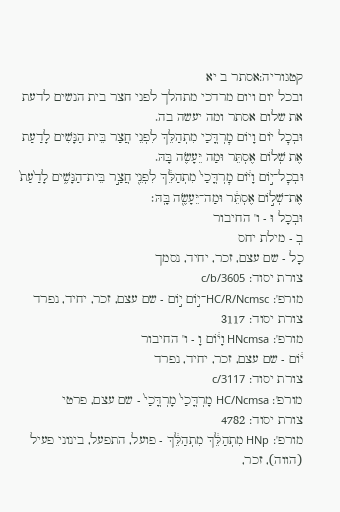קטגוריה:אסתר ב יא
ובכל יום ויום מרדכי מתהלך לפני חצר בית הנשים לדעת את שלום אסתר ומה יעשה בה.
וּבְכׇל יוֹם וָיוֹם מׇרְדֳּכַי מִתְהַלֵּךְ לִפְנֵי חֲצַר בֵּית הַנָּשִׁים לָדַעַת אֶת שְׁלוֹם אֶסְתֵּר וּמַה יֵּעָשֶׂה בָּהּ.
וּבְכׇל־י֣וֹם וָי֔וֹם מׇרְדֳּכַי֙ מִתְהַלֵּ֔ךְ לִפְנֵ֖י חֲצַ֣ר בֵּית־הַנָּשִׁ֑ים לָדַ֙עַת֙ אֶת־שְׁל֣וֹם אֶסְתֵּ֔ר וּמַה־יֵּעָשֶׂ֖ה בָּֽהּ׃
וּבְכָל וּ - ו' החיבור
בְ - מילת יחס
כָל - שם עצם, זכר, יחיד, נסמך
צורת יסוד: c/b/3605
מורפ': HC/R/Ncmsc־י֣וֹם י֣וֹם - שם עצם, זכר, יחיד, נפרד
צורת יסוד: 3117
מורפ': HNcmsa וָי֔וֹם וָ - ו' החיבור
י֔וֹם - שם עצם, זכר, יחיד, נפרד
צורת יסוד: c/3117
מורפ': HC/Ncmsa מָרְדֳּכַי֙ מָרְדֳּכַי֙ - שם עצם, פרטי
צורת יסוד: 4782
מורפ': HNp מִתְהַלֵּ֔ךְ מִתְהַלֵּ֔ךְ - פועל, התפעל, בינוני פעיל (הווה), זכר,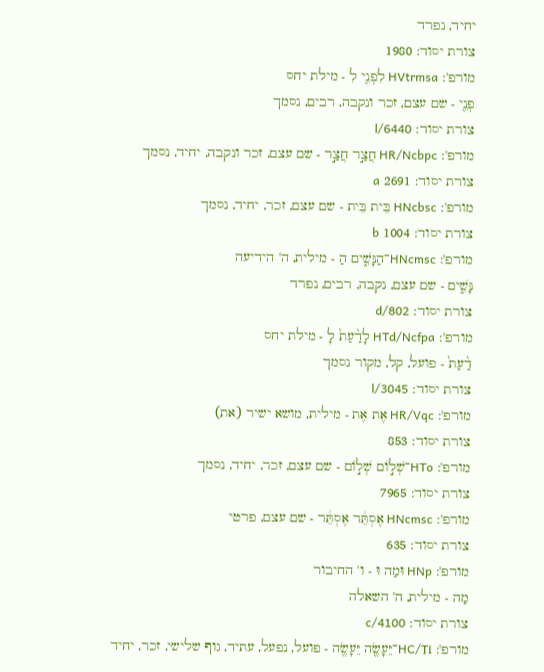יחיד, נפרד
צורת יסוד: 1980
מורפ': HVtrmsa לִפְנֵ֖י לִ - מילת יחס
פְנֵ֖י - שם עצם, זכר ונקבה, רבים, נסמך
צורת יסוד: l/6440
מורפ': HR/Ncbpc חֲצַ֣ר חֲצַ֣ר - שם עצם, זכר ונקבה, יחיד, נסמך
צורת יסוד: 2691 a
מורפ': HNcbsc בֵּית בֵּית - שם עצם, זכר, יחיד, נסמך
צורת יסוד: 1004 b
מורפ': HNcmsc־הַנָּשִׁ֑ים הַ - מילית, ה' הידיעה
נָּשִׁ֑ים - שם עצם, נקבה, רבים, נפרד
צורת יסוד: d/802
מורפ': HTd/Ncfpa לָדַ֨עַת֙ לָ - מילת יחס
דַ֨עַת֙ - פועל, קל, מקור נסמך
צורת יסוד: l/3045
מורפ': HR/Vqc אֶת אֶת - מילית, מושא ישיר (את)
צורת יסוד: 853
מורפ': HTo־שְׁל֣וֹם שְׁל֣וֹם - שם עצם, זכר, יחיד, נסמך
צורת יסוד: 7965
מורפ': HNcmsc אֶסְתֵּ֔ר אֶסְתֵּ֔ר - שם עצם, פרטי
צורת יסוד: 635
מורפ': HNp וּמַה וּ - ו' החיבור
מַה - מילית, ה' השאלה
צורת יסוד: c/4100
מורפ': HC/Ti־יֵּעָשֶׂ֖ה יֵּעָשֶׂ֖ה - פועל, נפעל, עתיד, גוף שלישי, זכר, יחיד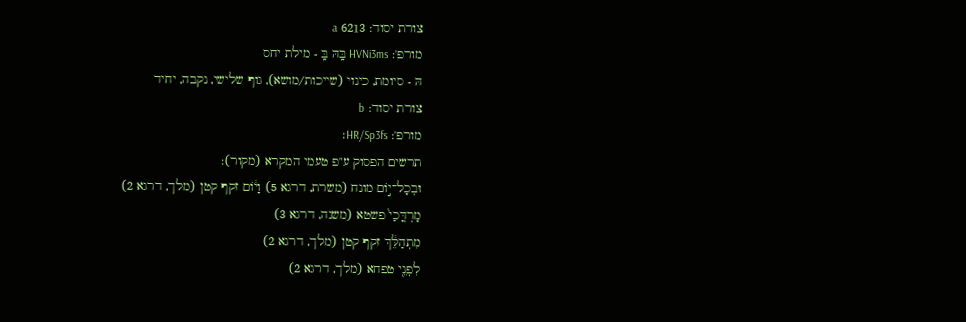צורת יסוד: 6213 a
מורפ': HVNi3ms בָּֽהּ בָּֽ - מילת יחס
הּ - סיומת, כינוי (שייכות/מושא), גוף שלישי, נקבה, יחיד
צורת יסוד: b
מורפ': HR/Sp3fs׃
תרשים הפסוק ע"פ טעמי המקרא (מקור):
וּבְכָל־י֣וֹם מונח (משרת, דרגא 5) וָי֔וֹם זקף קטן (מלך, דרגא 2)
מָרְדֳּכַי֙ פשטא (משנה, דרגא 3)
מִתְהַלֵּ֔ךְ זקף קטן (מלך, דרגא 2)
לִפְנֵ֖י טפחא (מלך, דרגא 2)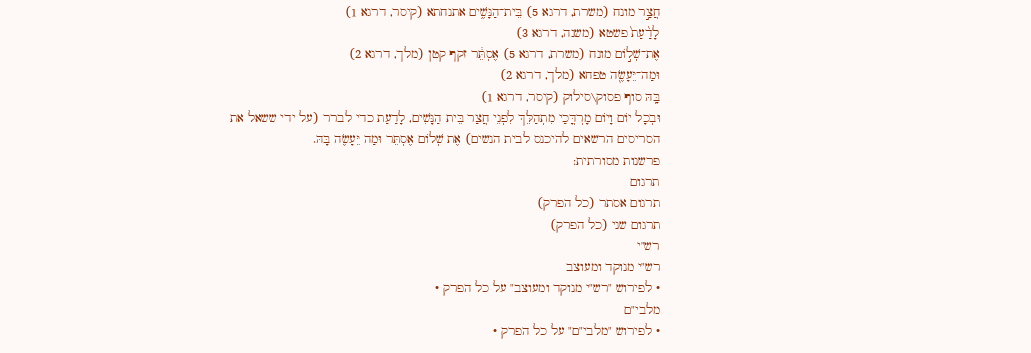חֲצַ֣ר מונח (משרת, דרגא 5) בֵּית־הַנָּשִׁ֑ים אתנחתא (קיסר, דרגא 1)
לָדַ֨עַת֙ פשטא (משנה, דרגא 3)
אֶת־שְׁל֣וֹם מונח (משרת, דרגא 5) אֶסְתֵּ֔ר זקף קטן (מלך, דרגא 2)
וּמַה־יֵּעָשֶׂ֖ה טפחא (מלך, דרגא 2)
בָּֽהּ סוף פסוק\סילוק (קיסר, דרגא 1)
וּבְכָל יוֹם וָיוֹם מָרְדֳּכַי מִתְהַלֵּךְ לִפְנֵי חֲצַר בֵּית הַנָּשִׁים, לָדַעַת כדי לברר (על ידי ששאל את הסריסים הרשאים להיכנס לבית הנשים) אֶת שְׁלוֹם אֶסְתֵּר וּמַה יֵּעָשֶׂה בָּהּ.
פרשנות מסורתית:
תרגום
תרגום אסתר (כל הפרק)
תרגום שני (כל הפרק)
רש"י
רש"י מנוקד ומעוצב
• לפירוש "רש"י מנוקד ומעוצב" על כל הפרק •
מלבי"ם
• לפירוש "מלבי"ם" על כל הפרק •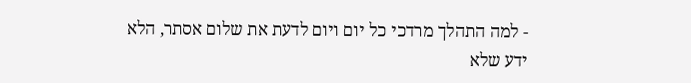- למה התהלך מרדכי כל יום ויום לדעת את שלום אסתר, הלא ידע שלא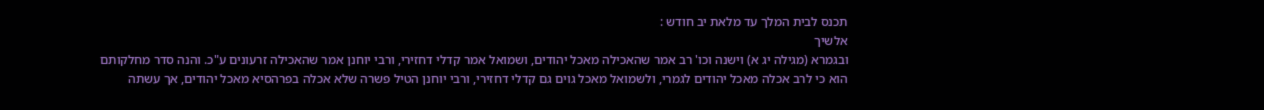תכנס לבית המלך עד מלאת יב חודש :
אלשיך
ובגמרא (מגילה יג א) וישנה וכו' רב אמר שהאכילה מאכל יהודים, ושמואל אמר קדלי דחזירי, ורבי יוחנן אמר שהאכילה זרעונים ע"כ. והנה סדר מחלקותם הוא כי לרב אכלה מאכל יהודים לגמרי, ולשמואל מאכל גוים גם קדלי דחזירי, ורבי יוחנן הטיל פשרה שלא אכלה בפרהסיא מאכל יהודים, אך עשתה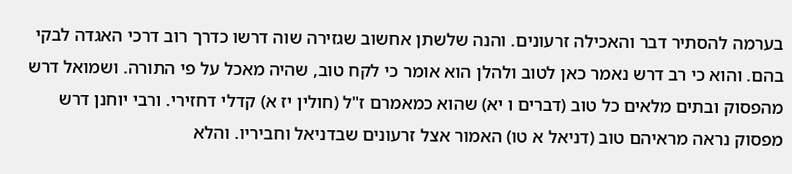בערמה להסתיר דבר והאכילה זרעונים. והנה שלשתן אחשוב שגזירה שוה דרשו כדרך רוב דרכי האגדה לבקי בהם. והוא כי רב דרש נאמר כאן לטוב ולהלן הוא אומר כי לקח טוב, שהיה מאכל על פי התורה. ושמואל דרש מהפסוק ובתים מלאים כל טוב (דברים ו יא) שהוא כמאמרם ז"ל (חולין יז א) קדלי דחזירי. ורבי יוחנן דרש מפסוק נראה מראיהם טוב (דניאל א טו) האמור אצל זרעונים שבדניאל וחביריו. והלא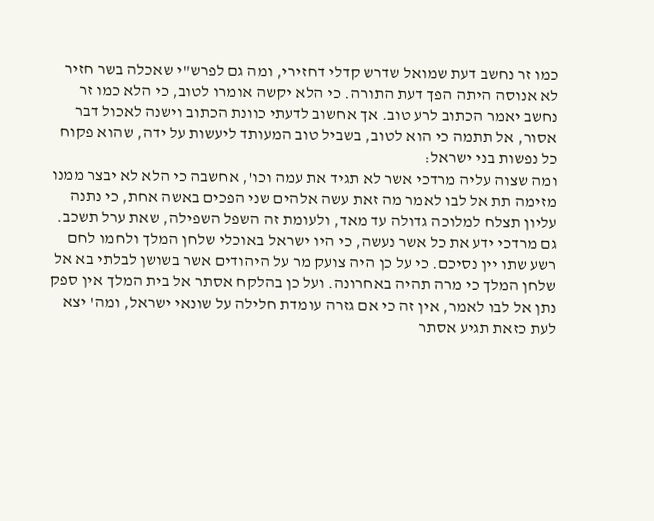כמו זר נחשב דעת שמואל שדרש קדלי דחזירי, ומה גם לפרש"י שאכלה בשר חזיר לא אנוסה היתה הפך דעת התורה. כי הלא יקשה אומרו לטוב, כי הלא כמו זר נחשב יאמר הכתוב לרע טוב. אך אחשוב לדעתי כוונת הכתוב וישנה לאכול דבר אסור, אל תתמה כי הוא לטוב, בשביל טוב המעותד ליעשות על ידה, שהוא פקוח כל נפשות בני ישראל:
ומה שצוה עליה מרדכי אשר לא תגיד את עמה וכו', אחשבה כי הלא לא יבצר ממנו מזימה תת אל לבו לאמר מה זאת עשה אלהים שני הפכים באשה אחת, כי נתנה עליון תצלח למלוכה גדולה עד מאד, ולעומת זה השפל השפילה, שאת ערל תשכב. גם מרדכי ידע את כל אשר נעשה, כי היו ישראל באוכלי שלחן המלך ולחמו לחם רשע שתו יין נסיכם. כי על כן היה צועק מר על היהודים אשר בשושן לבלתי בא אל שלחן המלך כי מרה תהיה באחרונה. ועל כן בהלקח אסתר אל בית המלך אין ספק נתן אל לבו לאמר, אין זה כי אם גזרה עומדת חלילה על שונאי ישראל, ומה' יצא לעת כזאת תגיע אסתר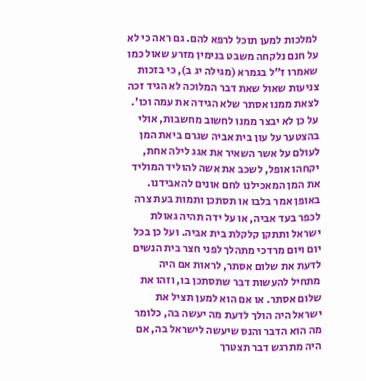למלכות למען תוכל לרפא להם. גם ראה כי לא על חנם נלקחה משבט בנימין מזרע שאול כמו שאמרו ז"ל בגמרא (מגילה יג ב), כי בזכות צניעות שאול שאת דבר המלוכה לא הגיד זכה לצאת ממנו אסתר שלא הגידה את עמה וכו'. על כן לא יבצר ממנו לחשוב מחשבות, אולי בהצטער על עון בית אביה שגרם ביאת המן לעולם על אשר השאיר את אגג לילה אחת, יקחהו אופל, לשכב את אשה להוליד המוליד את המן המאכילנו לחם אונים להאבידנו. באופן אמר בלבו או תסתכן ותמות בעת צרה לכפר בעד אביה, או על ידה תהיה גאולת ישראל ותתקן קלקלת בית אביה. ועל כן בכל יום ויום מרדכי מתהלך לפני חצר בית הנשים לדעת את שלום אסתר, לראות אם היה מתחיל להעשות דבר שתסתכן בו, וזהו את שלום אסתר. או אם הוא למען תציל את ישראל היה הולך לדעת מה יעשה בה, כלומר מה הוא הדבר והנס שיעשה לישראל בה, אם היה מתרגש דבר תצטרך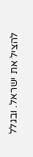להציל את ישראל. ובגלל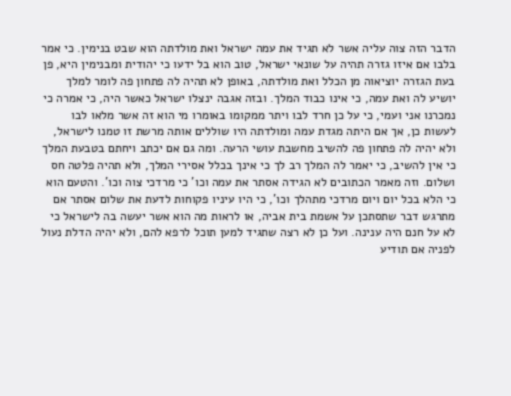הדבר הזה צוה עליה אשר לא תגיד את עמה ישראל ואת מולדתה הוא שבט בנימין. כי אמר בלבו אם איזו גזרה תהיה על שונאי ישראל, טוב הוא בל ידעו כי יהודית ומבנימין היא, פן בעת הגזרה יוציאוה מן הכלל ואת מולדתה, באופן לא תהיה לה פתחון פה לומר למלך יושיע לה ואת עמה, כי אינו כבוד המלך. ובזה אגבה ינצלו ישראל כאשר היה, כי אמרה כי נמכרנו אני ועמי, כי על כן חרד לבו ויתר ממקומו באומרו מי הוא זה אשר מלאו לבו לעשות כן, אך אם היתה מגדת עמה ומולדתה היו שוללים אותה מרשת זו טמנו לישראל, ולא יהיה לה פתחון פה להשיב מחשבת עושי הרעה. ומה גם אם יכתב ויחתם בטבעת המלך כי אין להשיב, כי יאמר לה המלך רב לך כי אינך בכלל אסירי המלך, ולא תהיה פלטה חס ושלום. וזה מאמר הכתובים לא הגידה אסתר את עמה וכו' כי מרדכי צוה וכו'. והטעם הוא כי הלא בכל יום ויום מרדכי מתהלך וכו', כי היו עיניו פקוחות לדעת את שלום אסתר אם מתרגש דבר שתסתכן על אשמת בית אביה, או לראות מה הוא אשר יעשה בה לישראל כי לא על חנם היה ענינה. ועל כן לא רצה שתגיד למען תוכל לרפא להם, ולא יהיה הדלת נעול לפניה אם תודיע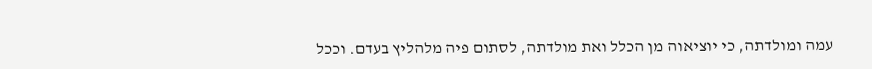עמה ומולדתה, כי יוציאוה מן הכלל ואת מולדתה, לסתום פיה מלהליץ בעדם. וככל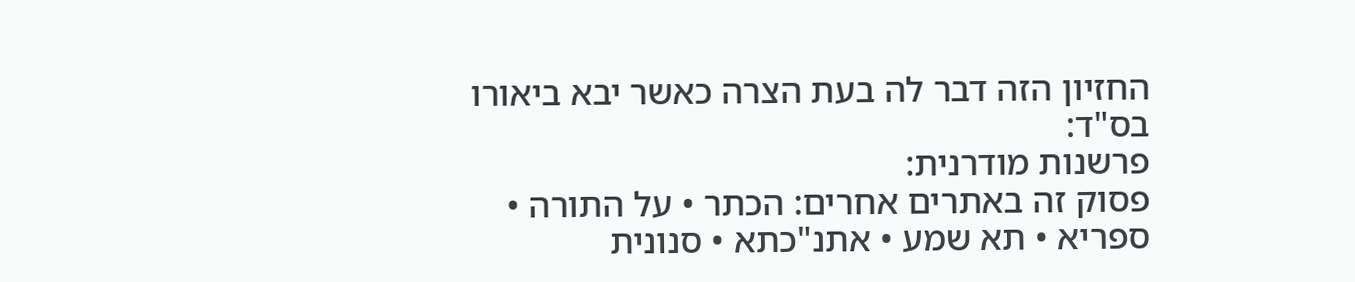החזיון הזה דבר לה בעת הצרה כאשר יבא ביאורו בס"ד:
פרשנות מודרנית:
פסוק זה באתרים אחרים: הכתר • על התורה • ספריא • תא שמע • אתנ"כתא • סנונית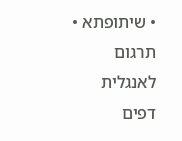• שיתופתא • תרגום לאנגלית
דפים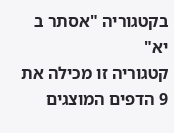בקטגוריה "אסתר ב יא"
קטגוריה זו מכילה את 9 הדפים המוצגים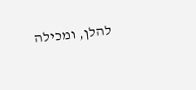להלן, ומכילה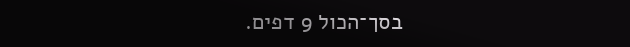בסך־הכול 9 דפים.